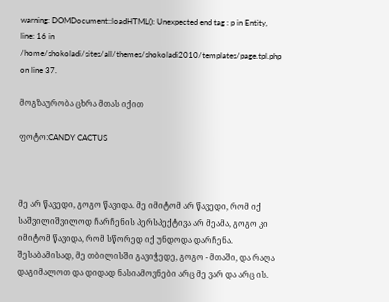warning: DOMDocument::loadHTML(): Unexpected end tag : p in Entity, line: 16 in /home/shokoladi/sites/all/themes/shokoladi2010/templates/page.tpl.php on line 37.

მოგზაურობა ცხრა მთას იქით

ფოტო:CANDY CACTUS



მე არ წავედი, გოგო წავიდა. მე იმიტომ არ წავედი, რომ იქ საშვილიშვილოდ ჩარჩენის პერსპექტივა არ მეამა, გოგო კი იმიტომ წავიდა, რომ სწორედ იქ უნდოდა დარჩენა. შესაბამისად, მე თბილისში გავიჭედე, გოგო - მთაში, და რაღა დაგიმალოთ და დიდად ნასიამოვნები არც მე ვარ და არც ის.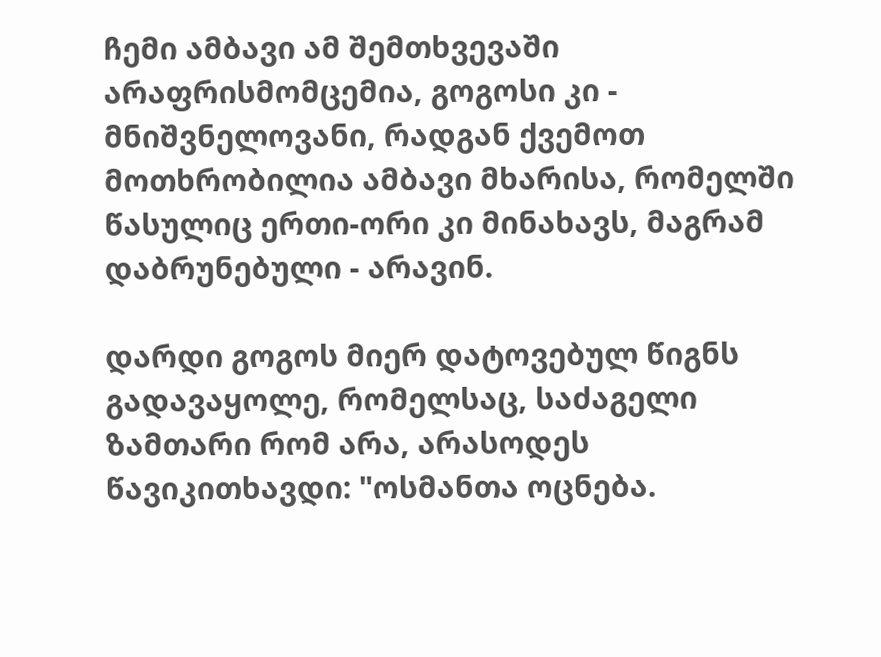ჩემი ამბავი ამ შემთხვევაში არაფრისმომცემია, გოგოსი კი - მნიშვნელოვანი, რადგან ქვემოთ მოთხრობილია ამბავი მხარისა, რომელში წასულიც ერთი-ორი კი მინახავს, მაგრამ დაბრუნებული - არავინ.

დარდი გოგოს მიერ დატოვებულ წიგნს გადავაყოლე, რომელსაც, საძაგელი ზამთარი რომ არა, არასოდეს წავიკითხავდი: "ოსმანთა ოცნება.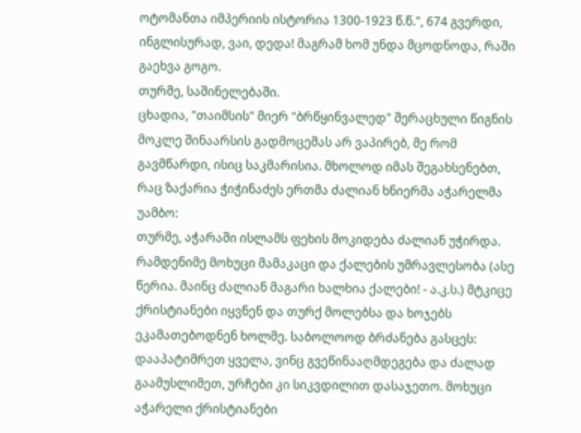ოტომანთა იმპერიის ისტორია 1300-1923 წ.წ.", 674 გვერდი, ინგლისურად, ვაი, დედა! მაგრამ ხომ უნდა მცოდნოდა, რაში გაეხვა გოგო.
თურმე, საშინელებაში.
ცხადია, "თაიმსის" მიერ "ბრწყინვალედ" შერაცხული წიგნის მოკლე შინაარსის გადმოცემას არ ვაპირებ, მე რომ გავმწარდი, ისიც საკმარისია. მხოლოდ იმას შეგახსენებთ, რაც ზაქარია ჭიჭინაძეს ერთმა ძალიან ხნიერმა აჭარელმა უამბო:
თურმე, აჭარაში ისლამს ფეხის მოკიდება ძალიან უჭირდა. რამდენიმე მოხუცი მამაკაცი და ქალების უმრავლესობა (ასე წერია. მაინც ძალიან მაგარი ხალხია ქალები! - ა.კ.ს.) მტკიცე ქრისტიანები იყვნენ და თურქ მოლებსა და ხოჯებს ეკამათებოდნენ ხოლმე. საბოლოოდ ბრძანება გასცეს: დააპატიმრეთ ყველა, ვინც გვეწინააღმდეგება და ძალად გაამუსლიმეთ, ურჩები კი სიკვდილით დასაჯეთო. მოხუცი აჭარელი ქრისტიანები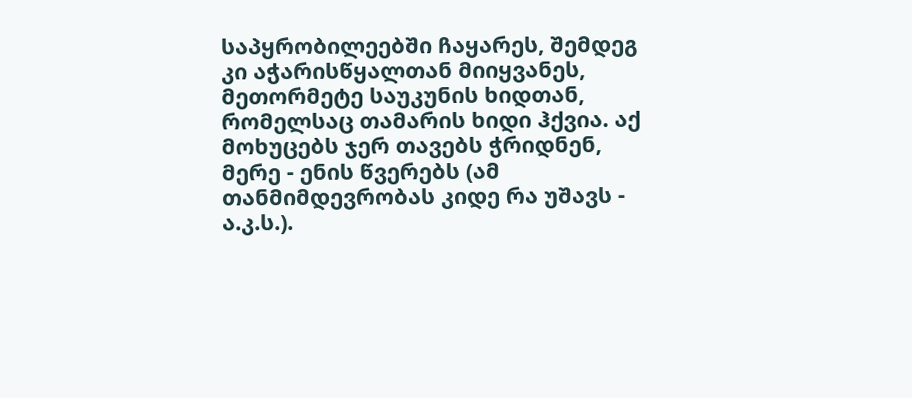საპყრობილეებში ჩაყარეს, შემდეგ კი აჭარისწყალთან მიიყვანეს, მეთორმეტე საუკუნის ხიდთან, რომელსაც თამარის ხიდი ჰქვია. აქ მოხუცებს ჯერ თავებს ჭრიდნენ, მერე - ენის წვერებს (ამ თანმიმდევრობას კიდე რა უშავს - ა.კ.ს.).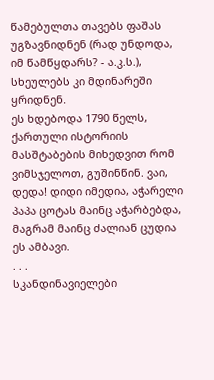წამებულთა თავებს ფაშას უგზავნიდნენ (რად უნდოდა, იმ წამწყდარს? - ა.კ.ს.), სხეულებს კი მდინარეში ყრიდნენ.
ეს ხდებოდა 1790 წელს, ქართული ისტორიის მასშტაბების მიხედვით რომ ვიმსჯელოთ, გუშინწინ. ვაი, დედა! დიდი იმედია, აჭარელი პაპა ცოტას მაინც აჭარბებდა, მაგრამ მაინც ძალიან ცუდია ეს ამბავი.
. . .
სკანდინავიელები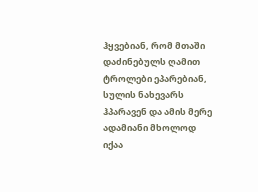ჰყვებიან, რომ მთაში დაძინებულს ღამით ტროლები ეპარებიან, სულის ნახევარს ჰპარავენ და ამის მერე ადამიანი მხოლოდ იქაა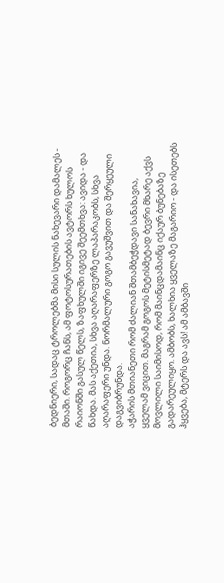ბედნიერი, სადაც ტროლებმა მისი სულის ნახევარი დამალეს - მთაში. როგორც ჩანს, ამ ფოტოსურათების ავტორს ხულოს რაიონში გასულ წელს, ზაფხულში იგივე შეემთხვა: ავიდა - და წახდა. მას აქეთია, სხვა აღარაფერზე ლაპარაკობს, სხვა აღარაფერი უნდა. ნორმალური გოგო გავუშვით და შერყეული დაგვიბრუნდა.
აჭარის მთიანეთი რომ ძალიან შთამბეჭდავი სანახავია, ყველამ ვიცით. მაგრამ გოგოს მეტისმეტად ბევრი მხარე აქვს მოვლილი საიმისოდ, რომ მაინცდამაინც იქაურ ბუნებაზე გადარეულიყო. ამბობს, ხალხია ყველაზე მაგარიო - და ისეთებს ჰყვება, მტერს და ავს! ამ ამბავში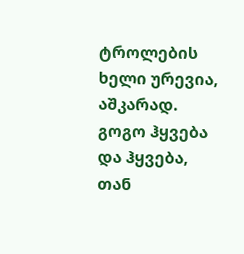ტროლების ხელი ურევია, აშკარად. გოგო ჰყვება და ჰყვება, თან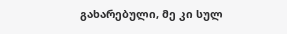გახარებული, მე კი სულ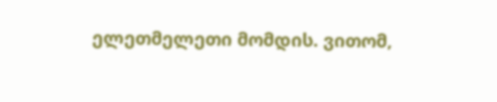ელეთმელეთი მომდის. ვითომ,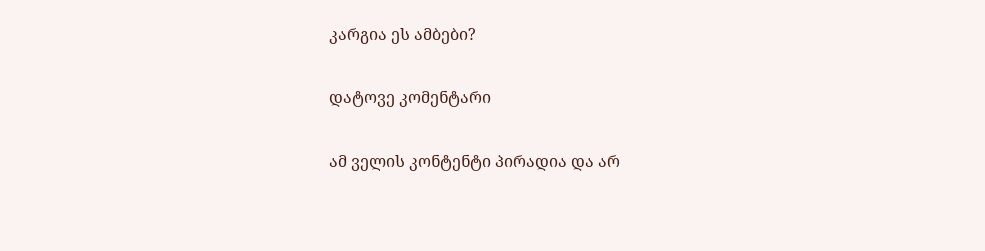კარგია ეს ამბები?

დატოვე კომენტარი

ამ ველის კონტენტი პირადია და არ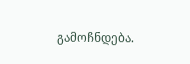გამოჩნდება.